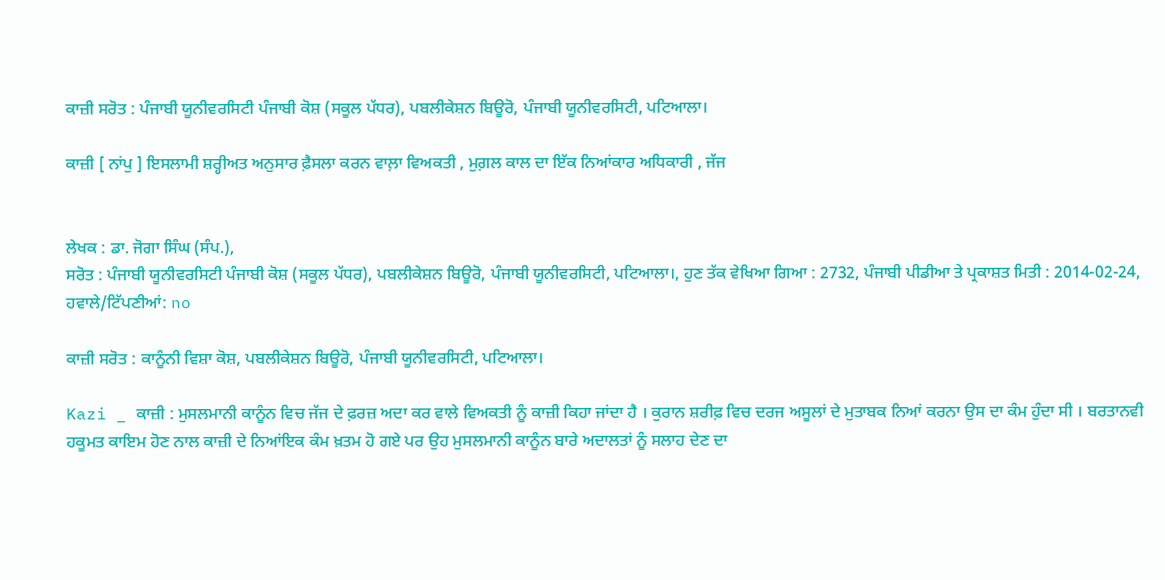ਕਾਜ਼ੀ ਸਰੋਤ : ਪੰਜਾਬੀ ਯੂਨੀਵਰਸਿਟੀ ਪੰਜਾਬੀ ਕੋਸ਼ (ਸਕੂਲ ਪੱਧਰ), ਪਬਲੀਕੇਸ਼ਨ ਬਿਊਰੋ, ਪੰਜਾਬੀ ਯੂਨੀਵਰਸਿਟੀ, ਪਟਿਆਲਾ।

ਕਾਜ਼ੀ [ ਨਾਂਪੁ ] ਇਸਲਾਮੀ ਸ਼ਰ੍ਹੀਅਤ ਅਨੁਸਾਰ ਫ਼ੈਸਲਾ ਕਰਨ ਵਾਲ਼ਾ ਵਿਅਕਤੀ , ਮੁਗ਼ਲ ਕਾਲ ਦਾ ਇੱਕ ਨਿਆਂਕਾਰ ਅਧਿਕਾਰੀ , ਜੱਜ


ਲੇਖਕ : ਡਾ. ਜੋਗਾ ਸਿੰਘ (ਸੰਪ.),
ਸਰੋਤ : ਪੰਜਾਬੀ ਯੂਨੀਵਰਸਿਟੀ ਪੰਜਾਬੀ ਕੋਸ਼ (ਸਕੂਲ ਪੱਧਰ), ਪਬਲੀਕੇਸ਼ਨ ਬਿਊਰੋ, ਪੰਜਾਬੀ ਯੂਨੀਵਰਸਿਟੀ, ਪਟਿਆਲਾ।, ਹੁਣ ਤੱਕ ਵੇਖਿਆ ਗਿਆ : 2732, ਪੰਜਾਬੀ ਪੀਡੀਆ ਤੇ ਪ੍ਰਕਾਸ਼ਤ ਮਿਤੀ : 2014-02-24, ਹਵਾਲੇ/ਟਿੱਪਣੀਆਂ: no

ਕਾਜ਼ੀ ਸਰੋਤ : ਕਾਨੂੰਨੀ ਵਿਸ਼ਾ ਕੋਸ਼, ਪਬਲੀਕੇਸ਼ਨ ਬਿਊਰੋ, ਪੰਜਾਬੀ ਯੂਨੀਵਰਸਿਟੀ, ਪਟਿਆਲਾ।

Kazi _ ਕਾਜ਼ੀ : ਮੁਸਲਮਾਨੀ ਕਾਨੂੰਨ ਵਿਚ ਜੱਜ ਦੇ ਫ਼ਰਜ਼ ਅਦਾ ਕਰ ਵਾਲੇ ਵਿਅਕਤੀ ਨੂੰ ਕਾਜ਼ੀ ਕਿਹਾ ਜਾਂਦਾ ਹੈ । ਕੁਰਾਨ ਸ਼ਰੀਫ਼ ਵਿਚ ਦਰਜ ਅਸੂਲਾਂ ਦੇ ਮੁਤਾਬਕ ਨਿਆਂ ਕਰਨਾ ਉਸ ਦਾ ਕੰਮ ਹੁੰਦਾ ਸੀ । ਬਰਤਾਨਵੀ ਹਕੂਮਤ ਕਾਇਮ ਹੋਣ ਨਾਲ ਕਾਜ਼ੀ ਦੇ ਨਿਆਂਇਕ ਕੰਮ ਖ਼ਤਮ ਹੋ ਗਏ ਪਰ ਉਹ ਮੁਸਲਮਾਨੀ ਕਾਨੂੰਨ ਬਾਰੇ ਅਦਾਲਤਾਂ ਨੂੰ ਸਲਾਹ ਦੇਣ ਦਾ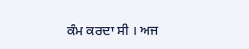ਕੰਮ ਕਰਦਾ ਸੀ । ਅਜ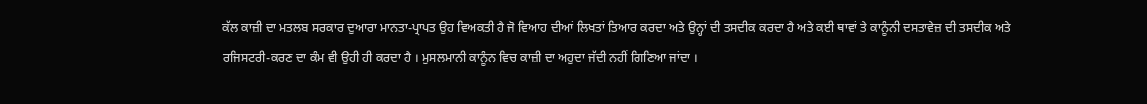ਕੱਲ ਕਾਜ਼ੀ ਦਾ ਮਤਲਬ ਸਰਕਾਰ ਦੁਆਰਾ ਮਾਨਤਾ-ਪ੍ਰਾਪਤ ਉਹ ਵਿਅਕਤੀ ਹੈ ਜੋ ਵਿਆਹ ਦੀਆਂ ਲਿਖਤਾਂ ਤਿਆਰ ਕਰਦਾ ਅਤੇ ਉਨ੍ਹਾਂ ਦੀ ਤਸਦੀਕ ਕਰਦਾ ਹੈ ਅਤੇ ਕਈ ਥਾਵਾਂ ਤੇ ਕਾਨੂੰਨੀ ਦਸਤਾਵੇਜ਼ ਦੀ ਤਸਦੀਕ ਅਤੇ ਰਜਿਸਟਰੀ-ਕਰਣ ਦਾ ਕੰਮ ਵੀ ਉਹੀ ਹੀ ਕਰਦਾ ਹੈ । ਮੁਸਲਮਾਨੀ ਕਾਨੂੰਨ ਵਿਚ ਕਾਜ਼ੀ ਦਾ ਅਹੁਦਾ ਜੱਦੀ ਨਹੀਂ ਗਿਣਿਆ ਜਾਂਦਾ ।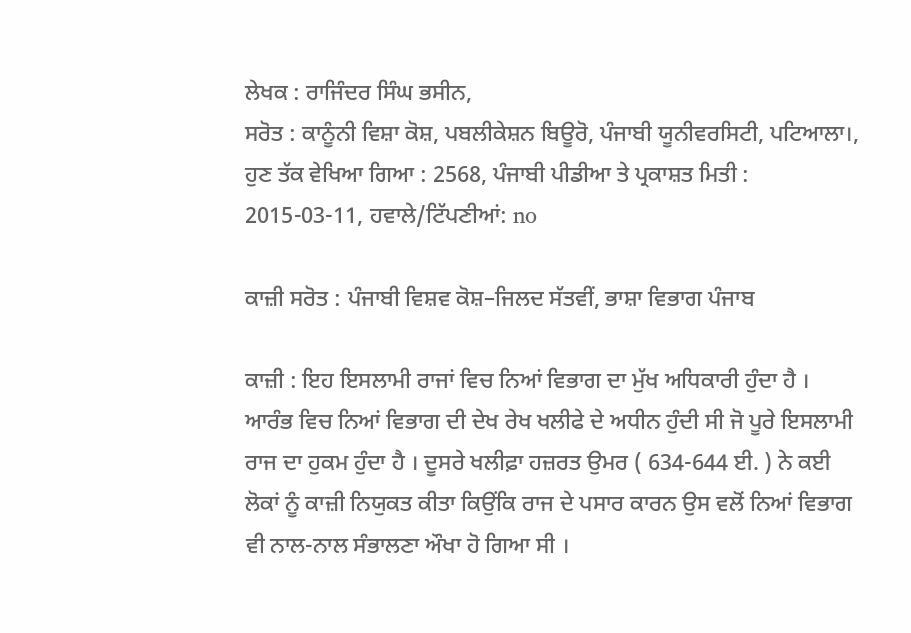ਲੇਖਕ : ਰਾਜਿੰਦਰ ਸਿੰਘ ਭਸੀਨ,
ਸਰੋਤ : ਕਾਨੂੰਨੀ ਵਿਸ਼ਾ ਕੋਸ਼, ਪਬਲੀਕੇਸ਼ਨ ਬਿਊਰੋ, ਪੰਜਾਬੀ ਯੂਨੀਵਰਸਿਟੀ, ਪਟਿਆਲਾ।, ਹੁਣ ਤੱਕ ਵੇਖਿਆ ਗਿਆ : 2568, ਪੰਜਾਬੀ ਪੀਡੀਆ ਤੇ ਪ੍ਰਕਾਸ਼ਤ ਮਿਤੀ : 2015-03-11, ਹਵਾਲੇ/ਟਿੱਪਣੀਆਂ: no

ਕਾਜ਼ੀ ਸਰੋਤ : ਪੰਜਾਬੀ ਵਿਸ਼ਵ ਕੋਸ਼–ਜਿਲਦ ਸੱਤਵੀਂ, ਭਾਸ਼ਾ ਵਿਭਾਗ ਪੰਜਾਬ

ਕਾਜ਼ੀ : ਇਹ ਇਸਲਾਮੀ ਰਾਜਾਂ ਵਿਚ ਨਿਆਂ ਵਿਭਾਗ ਦਾ ਮੁੱਖ ਅਧਿਕਾਰੀ ਹੁੰਦਾ ਹੈ । ਆਰੰਭ ਵਿਚ ਨਿਆਂ ਵਿਭਾਗ ਦੀ ਦੇਖ ਰੇਖ ਖਲੀਫੇ ਦੇ ਅਧੀਨ ਹੁੰਦੀ ਸੀ ਜੋ ਪੂਰੇ ਇਸਲਾਮੀ ਰਾਜ ਦਾ ਹੁਕਮ ਹੁੰਦਾ ਹੈ । ਦੂਸਰੇ ਖਲੀਫ਼ਾ ਹਜ਼ਰਤ ਉਮਰ ( 634-644 ਈ. ) ਨੇ ਕਈ ਲੋਕਾਂ ਨੂੰ ਕਾਜ਼ੀ ਨਿਯੁਕਤ ਕੀਤਾ ਕਿਉਂਕਿ ਰਾਜ ਦੇ ਪਸਾਰ ਕਾਰਨ ਉਸ ਵਲੋਂ ਨਿਆਂ ਵਿਭਾਗ ਵੀ ਨਾਲ-ਨਾਲ ਸੰਭਾਲਣਾ ਔਖਾ ਹੋ ਗਿਆ ਸੀ ।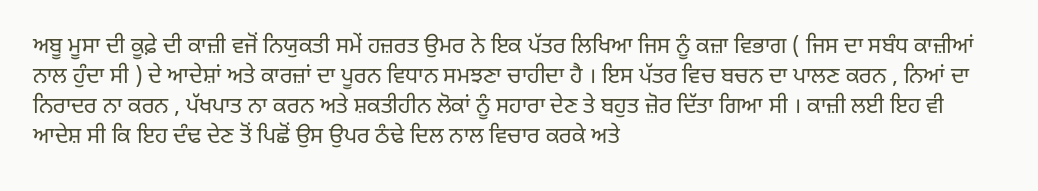ਅਬੂ ਮੂਸਾ ਦੀ ਕੂਫ਼ੇ ਦੀ ਕਾਜ਼ੀ ਵਜੋਂ ਨਿਯੁਕਤੀ ਸਮੇਂ ਹਜ਼ਰਤ ਉਮਰ ਨੇ ਇਕ ਪੱਤਰ ਲਿਖਿਆ ਜਿਸ ਨੂੰ ਕਜ਼ਾ ਵਿਭਾਗ ( ਜਿਸ ਦਾ ਸਬੰਧ ਕਾਜ਼ੀਆਂ ਨਾਲ ਹੁੰਦਾ ਸੀ ) ਦੇ ਆਦੇਸ਼ਾਂ ਅਤੇ ਕਾਰਜ਼ਾਂ ਦਾ ਪੂਰਨ ਵਿਧਾਨ ਸਮਝਣਾ ਚਾਹੀਦਾ ਹੈ । ਇਸ ਪੱਤਰ ਵਿਚ ਬਚਨ ਦਾ ਪਾਲਣ ਕਰਨ , ਨਿਆਂ ਦਾ ਨਿਰਾਦਰ ਨਾ ਕਰਨ , ਪੱਖਪਾਤ ਨਾ ਕਰਨ ਅਤੇ ਸ਼ਕਤੀਹੀਨ ਲੋਕਾਂ ਨੂੰ ਸਹਾਰਾ ਦੇਣ ਤੇ ਬਹੁਤ ਜ਼ੋਰ ਦਿੱਤਾ ਗਿਆ ਸੀ । ਕਾਜ਼ੀ ਲਈ ਇਹ ਵੀ ਆਦੇਸ਼ ਸੀ ਕਿ ਇਹ ਦੰਢ ਦੇਣ ਤੋਂ ਪਿਛੋਂ ਉਸ ਉਪਰ ਠੰਢੇ ਦਿਲ ਨਾਲ ਵਿਚਾਰ ਕਰਕੇ ਅਤੇ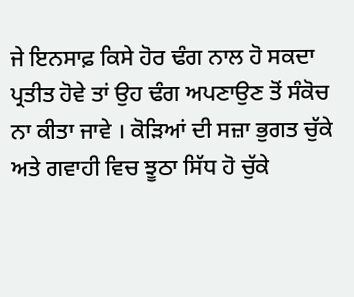ਜੇ ਇਨਸਾਫ਼ ਕਿਸੇ ਹੋਰ ਢੰਗ ਨਾਲ ਹੋ ਸਕਦਾ ਪ੍ਰਤੀਤ ਹੋਵੇ ਤਾਂ ਉਹ ਢੰਗ ਅਪਣਾਉਣ ਤੋਂ ਸੰਕੋਚ ਨਾ ਕੀਤਾ ਜਾਵੇ । ਕੋੜਿਆਂ ਦੀ ਸਜ਼ਾ ਭੁਗਤ ਚੁੱਕੇ ਅਤੇ ਗਵਾਹੀ ਵਿਚ ਝੂਠਾ ਸਿੱਧ ਹੋ ਚੁੱਕੇ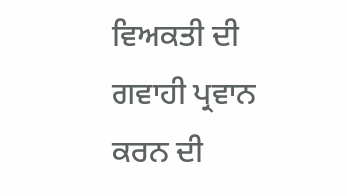ਵਿਅਕਤੀ ਦੀ ਗਵਾਹੀ ਪ੍ਰਵਾਨ ਕਰਨ ਦੀ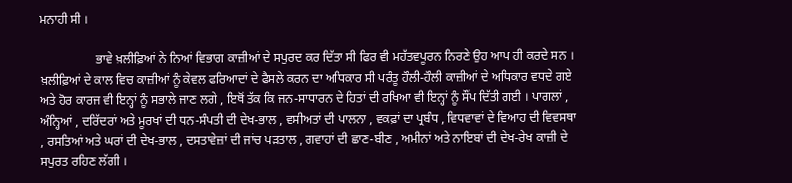ਮਨਾਹੀ ਸੀ ।

                  ਭਾਵੇ ਖ਼ਲੀਫ਼ਿਆਂ ਨੇ ਨਿਆਂ ਵਿਭਾਗ ਕਾਜ਼ੀਆਂ ਦੇ ਸਪੁਰਦ ਕਰ ਦਿੱਤਾ ਸੀ ਫਿਰ ਵੀ ਮਹੱਤਵਪੂਰਨ ਨਿਰਣੇ ਉਹ ਆਪ ਹੀ ਕਰਦੇ ਸਨ । ਖ਼ਲੀਫ਼ਿਆਂ ਦੇ ਕਾਲ ਵਿਚ ਕਾਜ਼ੀਆਂ ਨੂੰ ਕੇਵਲ ਫਰਿਆਦਾਂ ਦੇ ਫੈਸਲੇ ਕਰਨ ਦਾ ਅਧਿਕਾਰ ਸੀ ਪਰੰਤੂ ਹੌਲੀ-ਹੌਲੀ ਕਾਜ਼ੀਆਂ ਦੇ ਅਧਿਕਾਰ ਵਧਦੇ ਗਏ ਅਤੇ ਹੋਰ ਕਾਰਜ ਵੀ ਇਨ੍ਹਾਂ ਨੂੰ ਸਭਾਲੇ ਜਾਣ ਲਗੇ , ਇਥੋਂ ਤੱਕ ਕਿ ਜਨ-ਸਾਧਾਰਨ ਦੇ ਹਿਤਾਂ ਦੀ ਰਖਿਆ ਵੀ ਇਨ੍ਹਾਂ ਨੂੰ ਸੌਂਪ ਦਿੱਤੀ ਗਈ । ਪਾਗਲਾਂ , ਅੰਨ੍ਹਿਆਂ , ਦਰਿੱਦਰਾਂ ਅਤੇ ਮੂਰਖਾਂ ਦੀ ਧਨ-ਸੰਪਤੀ ਦੀ ਦੇਖ-ਭਾਲ , ਵਸੀਅਤਾਂ ਦੀ ਪਾਲਨਾ , ਵਕਫ਼ਾਂ ਦਾ ਪ੍ਰਬੰਧ , ਵਿਧਵਾਵਾਂ ਦੇ ਵਿਆਹ ਦੀ ਵਿਵਸਥਾ , ਰਸਤਿਆਂ ਅਤੇ ਘਰਾਂ ਦੀ ਦੇਖ-ਭਾਲ , ਦਸਤਾਵੇਜ਼ਾਂ ਦੀ ਜਾਂਚ ਪੜਤਾਲ , ਗਵਾਹਾਂ ਦੀ ਛਾਣ-ਬੀਣ , ਅਮੀਨਾਂ ਅਤੇ ਨਾਇਬਾਂ ਦੀ ਦੇਖ-ਰੇਖ ਕਾਜ਼ੀ ਦੇ ਸਪੁਰਤ ਰਹਿਣ ਲੱਗੀ ।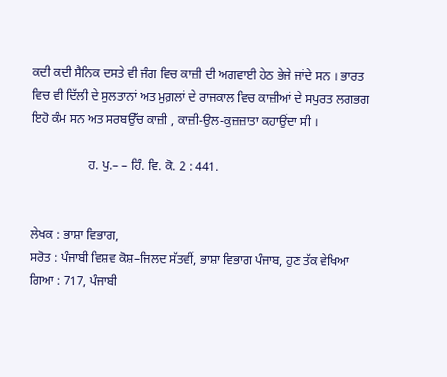ਕਦੀ ਕਦੀ ਸੈਨਿਕ ਦਸਤੇ ਵੀ ਜੰਗ ਵਿਚ ਕਾਜ਼ੀ ਦੀ ਅਗਵਾਈ ਹੇਠ ਭੇਜੇ ਜਾਂਦੇ ਸਨ । ਭਾਰਤ ਵਿਚ ਵੀ ਦਿੱਲੀ ਦੇ ਸੁਲਤਾਨਾਂ ਅਤ ਮੁਗ਼ਲਾਂ ਦੇ ਰਾਜਕਾਲ ਵਿਚ ਕਾਜ਼ੀਆਂ ਦੇ ਸਪੁਰਤ ਲਗਭਗ ਇਹੋ ਕੰਮ ਸਨ ਅਤ ਸਰਬਉੱਚ ਕਾਜ਼ੀ , ਕਾਜ਼ੀ-ਉਲ-ਕੁਜ਼ਜ਼ਾਤਾ ਕਹਾਉਂਦਾ ਸੀ ।

                  ਹ. ਪੁ.– – ਹਿੰ. ਵਿ. ਕੋ. 2 : 441.


ਲੇਖਕ : ਭਾਸ਼ਾ ਵਿਭਾਗ,
ਸਰੋਤ : ਪੰਜਾਬੀ ਵਿਸ਼ਵ ਕੋਸ਼–ਜਿਲਦ ਸੱਤਵੀਂ, ਭਾਸ਼ਾ ਵਿਭਾਗ ਪੰਜਾਬ, ਹੁਣ ਤੱਕ ਵੇਖਿਆ ਗਿਆ : 717, ਪੰਜਾਬੀ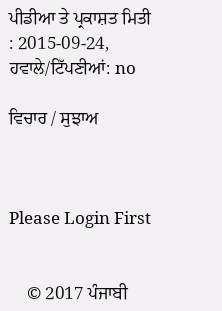ਪੀਡੀਆ ਤੇ ਪ੍ਰਕਾਸ਼ਤ ਮਿਤੀ : 2015-09-24, ਹਵਾਲੇ/ਟਿੱਪਣੀਆਂ: no

ਵਿਚਾਰ / ਸੁਝਾਅ



Please Login First


    © 2017 ਪੰਜਾਬੀ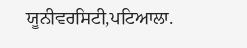ਯੂਨੀਵਰਸਿਟੀ,ਪਟਿਆਲਾ.